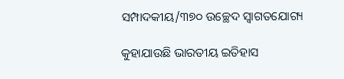ସମ୍ପାଦକୀୟ/୩୭୦ ଉଚ୍ଛେଦ ସ୍ବାଗତଯୋଗ୍ୟ

କୁହାଯାଉଛି ଭାରତୀୟ ଇତିହାସ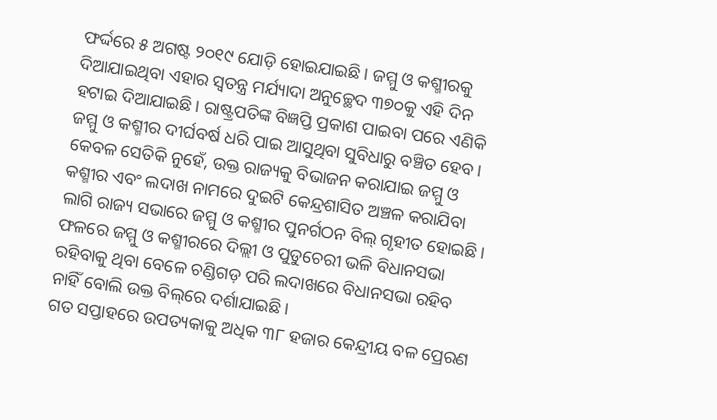ଫର୍ଦ୍ଦରେ ୫ ଅଗଷ୍ଟ ୨୦୧୯ ଯୋଡ଼ି ହୋଇଯାଇଛି। ଜମ୍ମୁ ଓ କଶ୍ମୀରକୁ ଦିଆଯାଇଥିବା ଏହାର ସ୍ବତନ୍ତ୍ର ମର୍ଯ୍ୟାଦା ଅନୁଚ୍ଛେଦ ୩୭୦କୁ ଏହି ଦିନ ହଟାଇ ଦିଆଯାଇଛି। ରାଷ୍ଟ୍ରପତିଙ୍କ ବିଜ୍ଞପ୍ତି ପ୍ରକାଶ ପାଇବା ପରେ ଏଣିକି ଜମ୍ମୁ ଓ କଶ୍ମୀର ଦୀର୍ଘବର୍ଷ ଧରି ପାଇ ଆସୁଥିବା ସୁବିଧାରୁ ବଞ୍ଚିତ ହେବ। କେବଳ ସେତିକି ନୁହେଁ, ଉକ୍ତ ରାଜ୍ୟକୁ ବିଭାଜନ କରାଯାଇ ଜମ୍ମୁ ଓ କଶ୍ମୀର ଏବଂ ଲଦାଖ ନାମରେ ଦୁଇଟି କେନ୍ଦ୍ରଶାସିତ ଅଞ୍ଚଳ କରାଯିବା ଲାଗି ରାଜ୍ୟ ସଭାରେ ଜମ୍ମୁ ଓ କଶ୍ମୀର ପୁନର୍ଗଠନ ବିଲ୍‌ ଗୃହୀତ ହୋଇଛି। ଫଳରେ ଜମ୍ମୁ ଓ କଶ୍ମୀରରେ ଦିଲ୍ଲୀ ଓ ପୁଡୁଚେରୀ ଭଳି ବିଧାନସଭା ରହିବାକୁ ଥିବା ବେଳେ ଚଣ୍ଡିଗଡ଼ ପରି ଲଦାଖରେ ବିଧାନସଭା ରହିବ ନାହିଁ ବୋଲି ଉକ୍ତ ବିଲ୍‌ରେ ଦର୍ଶାଯାଇଛି।
ଗତ ସପ୍ତାହରେ ଉପତ୍ୟକାକୁ ଅଧିକ ୩୮ ହଜାର କେନ୍ଦ୍ରୀୟ ବଳ ପ୍ରେରଣ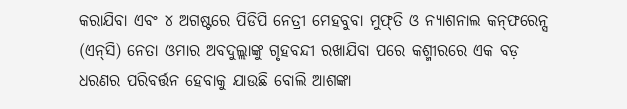କରାଯିବା ଏବଂ ୪ ଅଗଷ୍ଟରେ ପିଡିପି ନେତ୍ରୀ ମେହବୁବା ମୁଫ୍‌ତି ଓ ନ୍ୟାଶନାଲ କନ୍‌ଫରେନ୍ସ (ଏନ୍‌ସି) ନେତା ଓମାର ଅବଦୁଲ୍ଲାଙ୍କୁ ଗୃହବନ୍ଦୀ ରଖାଯିବା ପରେ କଶ୍ମୀରରେ ଏକ ବଡ଼ ଧରଣର ପରିବର୍ତ୍ତନ ହେବାକୁ ଯାଉଛି ବୋଲି ଆଶଙ୍କା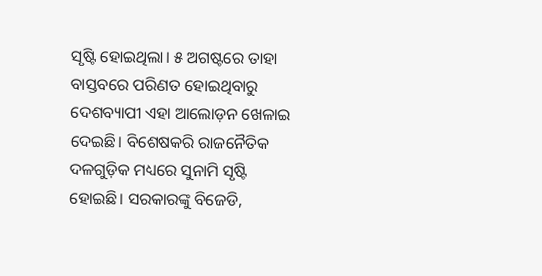ସୃଷ୍ଟି ହୋଇଥିଲା। ୫ ଅଗଷ୍ଟରେ ତାହା ବାସ୍ତବରେ ପରିଣତ ହୋଇଥିବାରୁ ଦେଶବ୍ୟାପୀ ଏହା ଆଲୋଡ଼ନ ଖେଳାଇ ଦେଇଛି। ବିଶେଷକରି ରାଜନୈତିକ ଦଳଗୁଡ଼ିକ ମଧ୍ୟରେ ସୁନାମି ସୃଷ୍ଟି ହୋଇଛି। ସରକାରଙ୍କୁ ବିଜେଡି,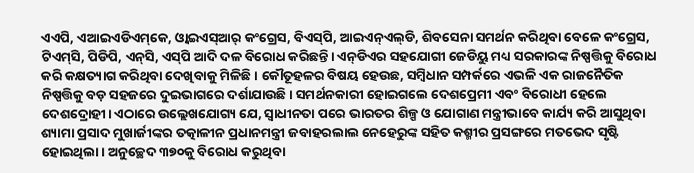ଏଏପି, ଏଆଇଏଡିଏମ୍‌କେ, ଓ୍ବାଇଏସ୍‌ଆର୍‌ କଂଗ୍ରେସ, ବିଏସ୍‌ପି, ଆଇଏନ୍‌ଏଲ୍‌ଡି, ଶିବସେନା ସମର୍ଥନ କରିଥିବା ବେଳେ କଂଗ୍ରେସ, ଟିଏମ୍‌ସି, ପିଡିପି, ଏନ୍‌ସି, ଏସ୍‌ପି ଆଦି ଦଳ ବିରୋଧ କରିଛନ୍ତି। ଏନ୍‌ଡିଏର ସହଯୋଗୀ ଜେଡିୟୁ ମଧ୍ୟ ସରକାରଙ୍କ ନିଷ୍ପତ୍ତିକୁ ବିରୋଧ କରି କକ୍ଷତ୍ୟାଗ କରିଥିବା ଦେଖିବାକୁ ମିଳିଛି। କୌତୂହଳର ବିଷୟ ହେଉଛ, ସମ୍ବିଧାନ ସମ୍ପର୍କରେ ଏଭଳି ଏକ ରାଜନୈତିକ ନିଷ୍ପତ୍ତିକୁ ବଡ଼ ସହଜରେ ଦୁଇଭାଗରେ ଦର୍ଶାଯାଉଛି। ସମର୍ଥନକାରୀ ହୋଇଗଲେ ଦେଶପ୍ରେମୀ ଏବଂ ବିରୋଧୀ ହେଲେ ଦେଶଦ୍ରୋହୀ। ଏଠାରେ ଉଲ୍ଲେଖଯୋଗ୍ୟ ଯେ, ସ୍ବାଧୀନତା ପରେ ଭାରତର ଶିଳ୍ପ ଓ ଯୋଗାଣ ମନ୍ତ୍ରୀଭାବେ କାର୍ଯ୍ୟ କରି ଆସୁଥିବା ଶ୍ୟାମା ପ୍ରସାଦ ମୁଖାର୍ଜୀଙ୍କର ତତ୍କାଳୀନ ପ୍ରଧାନମନ୍ତ୍ରୀ ଜବାହରଲାଲ ନେହେରୁଙ୍କ ସହିତ କଶ୍ମୀର ପ୍ରସଙ୍ଗରେ ମତଭେଦ ସୃଷ୍ଟି ହୋଇଥିଲା। ଅନୁଚ୍ଛେଦ ୩୭୦କୁ ବିରୋଧ କରୁଥିବା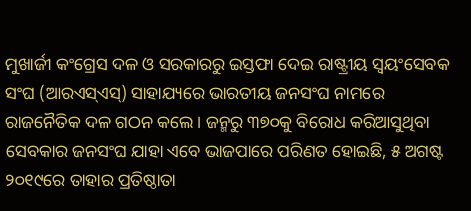ମୁଖାର୍ଜୀ କଂଗ୍ରେସ ଦଳ ଓ ସରକାରରୁ ଇସ୍ତଫା ଦେଇ ରାଷ୍ଟ୍ରୀୟ ସ୍ବୟଂସେବକ ସଂଘ (ଆରଏସ୍‌ଏସ୍‌) ସାହାଯ୍ୟରେ ଭାରତୀୟ ଜନସଂଘ ନାମରେ ରାଜନୈତିକ ଦଳ ଗଠନ କଲେ। ଜନ୍ମରୁ ୩୭୦କୁ ବିରୋଧ କରିଆସୁଥିବା ସେବକାର ଜନସଂଘ ଯାହା ଏବେ ଭାଜପାରେ ପରିଣତ ହୋଇଛି, ୫ ଅଗଷ୍ଟ ୨୦୧୯ରେ ତାହାର ପ୍ରତିଷ୍ଠାତା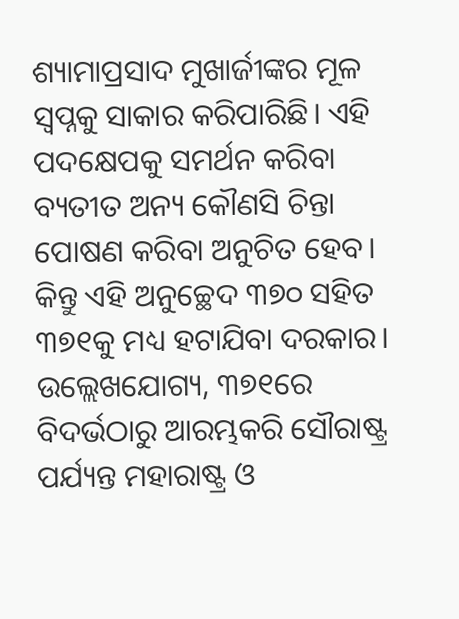ଶ୍ୟାମାପ୍ରସାଦ ମୁଖାର୍ଜୀଙ୍କର ମୂଳ ସ୍ବପ୍ନକୁ ସାକାର କରିପାରିଛି। ଏହି ପଦକ୍ଷେପକୁ ସମର୍ଥନ କରିବା ବ୍ୟତୀତ ଅନ୍ୟ କୌଣସି ଚିନ୍ତା ପୋଷଣ କରିବା ଅନୁଚିତ ହେବ। କିନ୍ତୁ ଏହି ଅନୁଚ୍ଛେଦ ୩୭୦ ସହିତ ୩୭୧କୁ ମଧ୍ୟ ହଟାଯିବା ଦରକାର। ଉଲ୍ଲେଖଯୋଗ୍ୟ, ୩୭୧ରେ ବିଦର୍ଭଠାରୁ ଆରମ୍ଭକରି ସୌରାଷ୍ଟ୍ର ପର୍ଯ୍ୟନ୍ତ ମହାରାଷ୍ଟ୍ର ଓ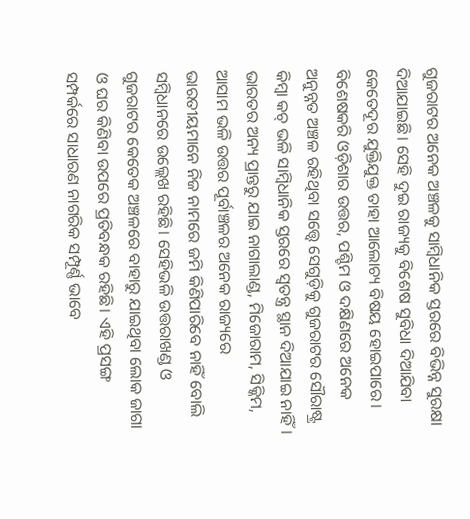ଗୁଜରାଟର ଅନେକ ଅଞ୍ଚଳକୁ ସାମ୍ବିଧାନିକ ସ୍ତରରେ ବିଭିନ୍ନ ସୁରକ୍ଷା ଦିଆଯାଇଛି। ସେହି ଦୁଇ ରାଜ୍ୟକୁ ବିଶେଷ ସୁବିଧା ଦିଆଯିବା କେତେଦୂର ଯୁକ୍ତିଯୁକ୍ତ ତାହା ଆଲୋଚ୍ୟ ବିଷୟ ହୋଇପାରେ। ବିଶେଷକରି ଓଡ଼ିଶାର ଉତ୍ତର, ପଶ୍ଚିମ ଓ ଦକ୍ଷିଣରେ ଅନେକ ଅନୁନ୍ନତ ଅଞ୍ଚଳ ରହିଥିବା ସତ୍ତ୍ୱେ ସେଗୁଡ଼ିକୁ ଗୁଜରାଟର ସୌରାଷ୍ଟ୍ର କିମ୍ବା କଚ୍‌ ଭଳି ସାମ୍ବିଧାନିକ ସ୍ତରରେ ସ୍ବତନ୍ତ୍ର ସ୍ଥାନ ଦିଆଯାଇ ନାହିଁ।
ଭାରତର ଅନ୍ୟ ପ୍ରାନ୍ତରୁ ଯାଇ ନାଗାଲାଣ୍ଡ, ମିଜୋରାମ, ସିକ୍କିମ, ଆସାମ ଭଳି ଉତ୍ତର ପୂର୍ବାଞ୍ଚଳର ଅନେକ ରାଜ୍ୟରେ ଭାରତୀୟମାନେ ନିଜ ନାମରେ ଜମି କିଣିପାରିବେ ନାହିଁ ବୋଲି ସମ୍ବିଧାନରେ ଉଲ୍ଲେଖ ରହିଛି। ସେହିଭଳି ଉତ୍ତରାଖଣ୍ଡ ଓ ଗୁଜରାଟର କେତେକ ଅଞ୍ଚଳରେ ବାହାରୁ ଯାଇଥିବା ଲୋକ ଜାଗା ଓ ଘର କିଣିବା ଉପରେ ପ୍ରତିବନ୍ଧକ ରହିଛି। ଏହି ପ୍ରସଙ୍ଗ ସମ୍ପର୍କରେ ସାଧାରଣ ନାଗରିକ ସମ୍ପୂର୍ଣ୍ଣ ଭାବେ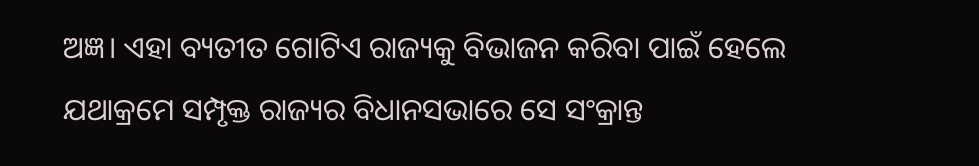ଅଜ୍ଞ। ଏହା ବ୍ୟତୀତ ଗୋଟିଏ ରାଜ୍ୟକୁ ବିଭାଜନ କରିବା ପାଇଁ ହେଲେ ଯଥାକ୍ରମେ ସମ୍ପୃକ୍ତ ରାଜ୍ୟର ବିଧାନସଭାରେ ସେ ସଂକ୍ରାନ୍ତ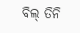ବିଲ୍‌ ତିନି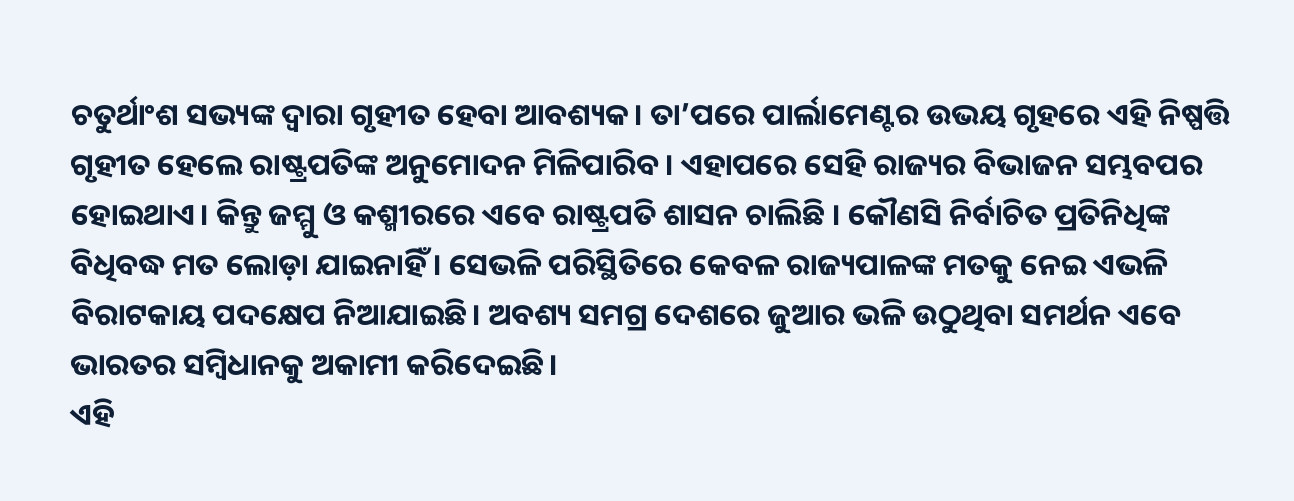ଚତୁର୍ଥାଂଶ ସଭ୍ୟଙ୍କ ଦ୍ୱାରା ଗୃହୀତ ହେବା ଆବଶ୍ୟକ। ତା’ପରେ ପାର୍ଲାମେଣ୍ଟର ଉଭୟ ଗୃହରେ ଏହି ନିଷ୍ପତ୍ତି ଗୃହୀତ ହେଲେ ରାଷ୍ଟ୍ରପତିଙ୍କ ଅନୁମୋଦନ ମିଳିପାରିବ। ଏହାପରେ ସେହି ରାଜ୍ୟର ବିଭାଜନ ସମ୍ଭବପର ହୋଇଥାଏ। କିନ୍ତୁ ଜମ୍ମୁ ଓ କଶ୍ମୀରରେ ଏବେ ରାଷ୍ଟ୍ରପତି ଶାସନ ଚାଲିଛି । କୌଣସି ନିର୍ବାଚିତ ପ୍ରତିନିଧିଙ୍କ ବିଧିବଦ୍ଧ ମତ ଲୋଡ଼ା ଯାଇନାହିଁ । ସେଭଳି ପରିସ୍ଥିତିରେ କେବଳ ରାଜ୍ୟପାଳଙ୍କ ମତକୁ ନେଇ ଏଭଳି ବିରାଟକାୟ ପଦକ୍ଷେପ ନିଆଯାଇଛି। ଅବଶ୍ୟ ସମଗ୍ର ଦେଶରେ ଜୁଆର ଭଳି ଉଠୁଥିବା ସମର୍ଥନ ଏବେ ଭାରତର ସମ୍ବିଧାନକୁ ଅକାମୀ କରିଦେଇଛି।
ଏହି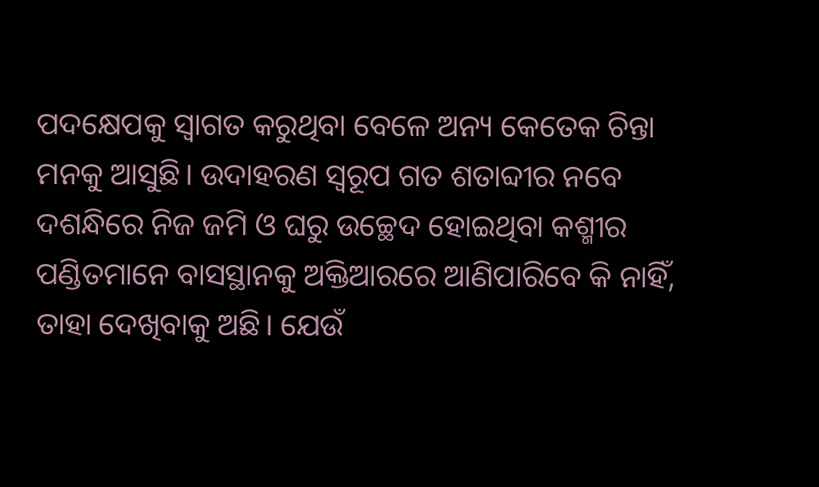ପଦକ୍ଷେପକୁ ସ୍ବାଗତ କରୁଥିବା ବେଳେ ଅନ୍ୟ କେତେକ ଚିନ୍ତା ମନକୁ ଆସୁଛି। ଉଦାହରଣ ସ୍ବରୂପ ଗତ ଶତାବ୍ଦୀର ନବେ ଦଶନ୍ଧିରେ ନିଜ ଜମି ଓ ଘରୁ ଉଚ୍ଛେଦ ହୋଇଥିବା କଶ୍ମୀର ପଣ୍ଡିତମାନେ ବାସସ୍ଥାନକୁ ଅକ୍ତିଆରରେ ଆଣିପାରିବେ କି ନାହିଁ, ତାହା ଦେଖିବାକୁ ଅଛି। ଯେଉଁ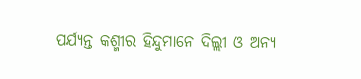ପର୍ଯ୍ୟନ୍ତ କଶ୍ମୀର ହିନ୍ଦୁମାନେ ଦିଲ୍ଲୀ ଓ ଅନ୍ୟ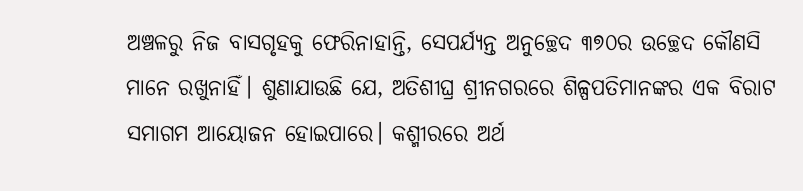ଅଞ୍ଚଳରୁ ନିଜ ବାସଗୃହକୁ ଫେରିନାହାନ୍ତି, ସେପର୍ଯ୍ୟନ୍ତ ଅନୁଚ୍ଛେଦ ୩୭୦ର ଉଚ୍ଛେଦ କୌଣସି ମାନେ ରଖୁନାହିଁ। ଶୁଣାଯାଉଛି ଯେ, ଅତିଶୀଘ୍ର ଶ୍ରୀନଗରରେ ଶିଳ୍ପପତିମାନଙ୍କର ଏକ ବିରାଟ ସମାଗମ ଆୟୋଜନ ହୋଇପାରେ। କଶ୍ମୀରରେ ଅର୍ଥ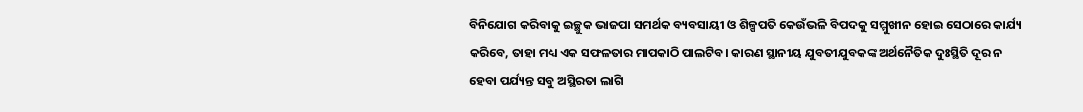ବିନିଯୋଗ କରିବାକୁ ଇଚ୍ଛୁକ ଭାଜପା ସମର୍ଥକ ବ୍ୟବସାୟୀ ଓ ଶିଳ୍ପପତି କେଉଁଭଳି ବିପଦକୁ ସମ୍ମୁଖୀନ ହୋଇ ସେଠାରେ କାର୍ଯ୍ୟ କରିବେ, ତାହା ମଧ୍ୟ ଏକ ସଫଳତାର ମାପକାଠି ପାଲଟିବ। କାରଣ ସ୍ଥାନୀୟ ଯୁବତୀଯୁବକଙ୍କ ଅର୍ଥନୈତିକ ଦୁଃସ୍ଥିତି ଦୂର ନ ହେବା ପର୍ଯ୍ୟନ୍ତ ସବୁ ଅସ୍ଥିରତା ଲାଗି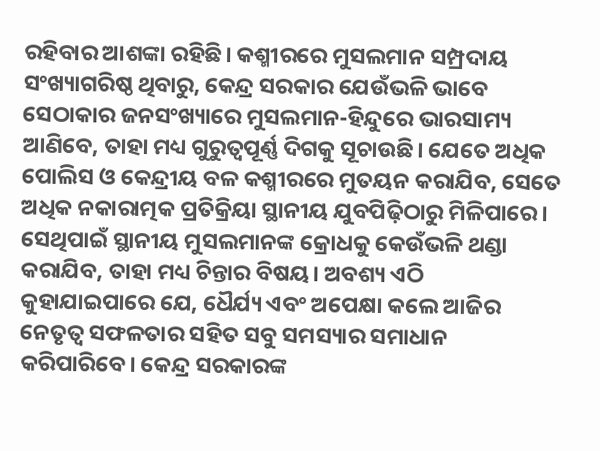ରହିବାର ଆଶଙ୍କା ରହିଛି। କଶ୍ମୀରରେ ମୁସଲମାନ ସମ୍ପ୍ରଦାୟ ସଂଖ୍ୟାଗରିଷ୍ଠ ଥିବାରୁ, କେନ୍ଦ୍ର ସରକାର ଯେଉଁଭଳି ଭାବେ ସେଠାକାର ଜନସଂଖ୍ୟାରେ ମୁସଲମାନ-ହିନ୍ଦୁରେ ଭାରସାମ୍ୟ ଆଣିବେ, ତାହା ମଧ୍ୟ ଗୁରୁତ୍ୱପୂର୍ଣ୍ଣ ଦିଗକୁ ସୂଚାଉଛି। ଯେତେ ଅଧିକ ପୋଲିସ ଓ କେନ୍ଦ୍ରୀୟ ବଳ କଶ୍ମୀରରେ ମୁତୟନ କରାଯିବ, ସେତେ ଅଧିକ ନକାରାତ୍ମକ ପ୍ରତିକ୍ରିୟା ସ୍ଥାନୀୟ ଯୁବପିଢ଼ିଠାରୁ ମିଳିପାରେ। ସେଥିପାଇଁ ସ୍ଥାନୀୟ ମୁସଲମାନଙ୍କ କ୍ରୋଧକୁ କେଉଁଭଳି ଥଣ୍ଡା କରାଯିବ, ତାହା ମଧ୍ୟ ଚିନ୍ତାର ବିଷୟ। ଅବଶ୍ୟ ଏଠି କୁହାଯାଇପାରେ ଯେ, ଧୈର୍ଯ୍ୟ ଏବଂ ଅପେକ୍ଷା କଲେ ଆଜିର ନେତୃତ୍ୱ ସଫଳତାର ସହିତ ସବୁ ସମସ୍ୟାର ସମାଧାନ କରିପାରିବେ। କେନ୍ଦ୍ର ସରକାରଙ୍କ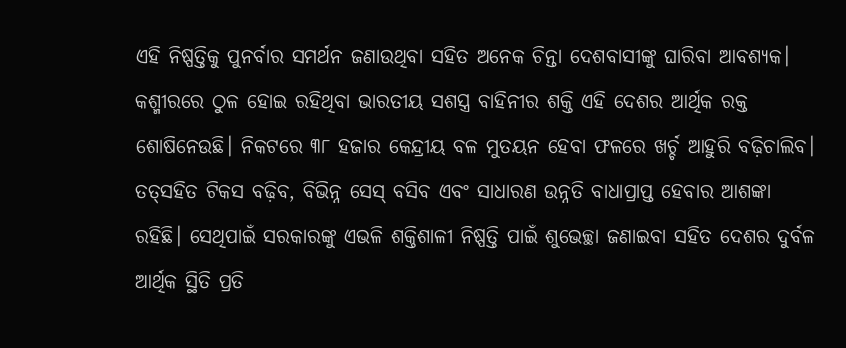ଏହି ନିଷ୍ପତ୍ତିକୁ ପୁନର୍ବାର ସମର୍ଥନ ଜଣାଉଥିବା ସହିତ ଅନେକ ଚିନ୍ତା ଦେଶବାସୀଙ୍କୁ ଘାରିବା ଆବଶ୍ୟକ। କଶ୍ମୀରରେ ଠୁଳ ହୋଇ ରହିଥିବା ଭାରତୀୟ ସଶସ୍ତ୍ର ବାହିନୀର ଶକ୍ତି ଏହି ଦେଶର ଆର୍ଥିକ ରକ୍ତ ଶୋଷିନେଉଛି। ନିକଟରେ ୩୮ ହଜାର କେନ୍ଦ୍ରୀୟ ବଳ ମୁତୟନ ହେବା ଫଳରେ ଖର୍ଚ୍ଚ ଆହୁରି ବଢ଼ିଚାଲିବ। ତତ୍‌ସହିତ ଟିକସ ବଢ଼ିବ, ବିଭିନ୍ନ ସେସ୍‌ ବସିବ ଏବଂ ସାଧାରଣ ଉନ୍ନତି ବାଧାପ୍ରାପ୍ତ ହେବାର ଆଶଙ୍କା ରହିଛି। ସେଥିପାଇଁ ସରକାରଙ୍କୁ ଏଭଳି ଶକ୍ତିଶାଳୀ ନିଷ୍ପତ୍ତି ପାଇଁ ଶୁଭେଚ୍ଛା ଜଣାଇବା ସହିତ ଦେଶର ଦୁର୍ବଳ ଆର୍ଥିକ ସ୍ଥିତି ପ୍ରତି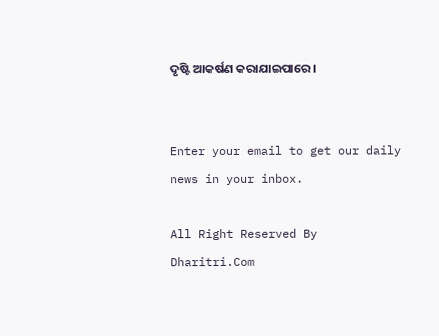ଦୃଷ୍ଟି ଆକର୍ଷଣ କରାଯାଇପାରେ।


Enter your email to get our daily news in your inbox.

All Right Reserved By Dharitri.Com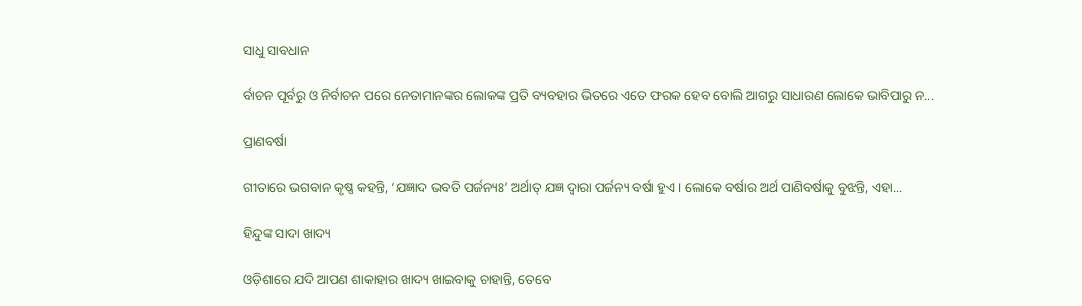ସାଧୁ ସାବଧାନ

ର୍ବାଚନ ପୂର୍ବରୁ ଓ ନିର୍ବାଚନ ପରେ ନେତାମାନଙ୍କର ଲୋକଙ୍କ ପ୍ରତି ବ୍ୟବହାର ଭିତରେ ଏତେ ଫରକ ହେବ ବୋଲି ଆଗରୁ ସାଧାରଣ ଲୋକେ ଭାବିପାରୁ ନ...

ପ୍ରାଣବର୍ଷା

ଗୀତାରେ ଭଗବାନ କୃଷ୍ଣ କହନ୍ତି, ‘ଯଜ୍ଞାଦ ଭବତି ପର୍ଜନ୍ୟଃ’ ଅର୍ଥାତ୍‌ ଯଜ୍ଞ ଦ୍ୱାରା ପର୍ଜନ୍ୟ ବର୍ଷା ହୁଏ। ଲୋକେ ବର୍ଷାର ଅର୍ଥ ପାଣିବର୍ଷାକୁ ବୁଝନ୍ତି, ଏହା...

ହିନ୍ଦୁଙ୍କ ସାଦା ଖାଦ୍ୟ

ଓଡ଼ିଶାରେ ଯଦି ଆପଣ ଶାକାହାର ଖାଦ୍ୟ ଖାଇବାକୁ ଚାହାନ୍ତି, ତେବେ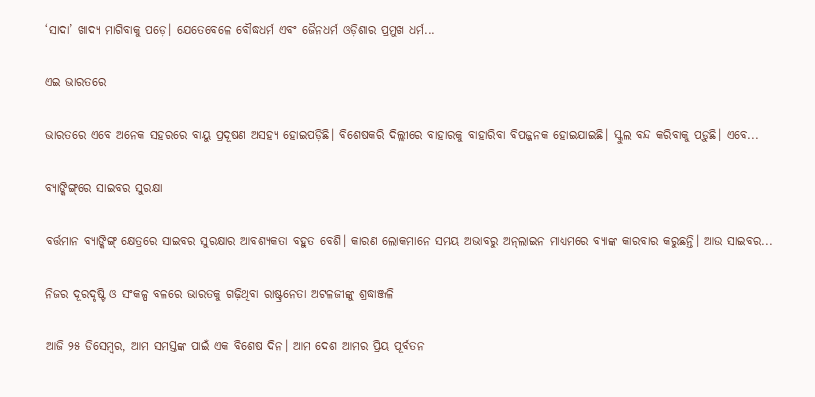‘ସାଦା’ ଖାଦ୍ୟ ମାଗିବାକୁ ପଡ଼େ। ଯେତେବେଳେ ବୌଦ୍ଧଧର୍ମ ଏବଂ ଜୈନଧର୍ମ ଓଡ଼ିଶାର ପ୍ରମୁଖ ଧର୍ମ...

ଏଇ ଭାରତରେ

ଭାରତରେ ଏବେ ଅନେକ ସହରରେ ବାୟୁ ପ୍ରଦୂଷଣ ଅସହ୍ୟ ହୋଇପଡ଼ିଛି। ବିଶେଷକରି ଦିଲ୍ଲୀରେ ବାହାରକୁ ବାହାରିବା ବିପଜ୍ଜନକ ହୋଇଯାଇଛି। ସ୍କୁଲ ବନ୍ଦ କରିବାକୁ ପଡ଼ୁଛି। ଏବେ...

ବ୍ୟାଙ୍କିଙ୍ଗ୍‌ରେ ସାଇବର ସୁରକ୍ଷା

ବର୍ତ୍ତମାନ ବ୍ୟାଙ୍କିଙ୍ଗ୍‌ କ୍ଷେତ୍ରରେ ସାଇବର ସୁରକ୍ଷାର ଆବଶ୍ୟକତା ବହୁତ ବେଶି। କାରଣ ଲୋକମାନେ ସମୟ ଅଭାବରୁ ଅନ୍‌ଲାଇନ ମାଧ୍ୟମରେ ବ୍ୟାଙ୍କ କାରବାର କରୁଛନ୍ତି। ଆଉ ସାଇବର...

ନିଜର ଦୂରଦୃଷ୍ଟି ଓ ସଂକଳ୍ପ ବଳରେ ଭାରତକୁ ଗଢ଼ିଥିବା ରାଷ୍ଟ୍ରନେତା ଅଟଳଜୀଙ୍କୁ ଶ୍ରଦ୍ଧାଞ୍ଜଳି

ଆଜି ୨୫ ଡିସେମ୍ବର, ଆମ ସମସ୍ତଙ୍କ ପାଇଁ ଏକ ବିଶେଷ ଦିନ। ଆମ ଦେଶ ଆମର ପ୍ରିୟ ପୂର୍ବତନ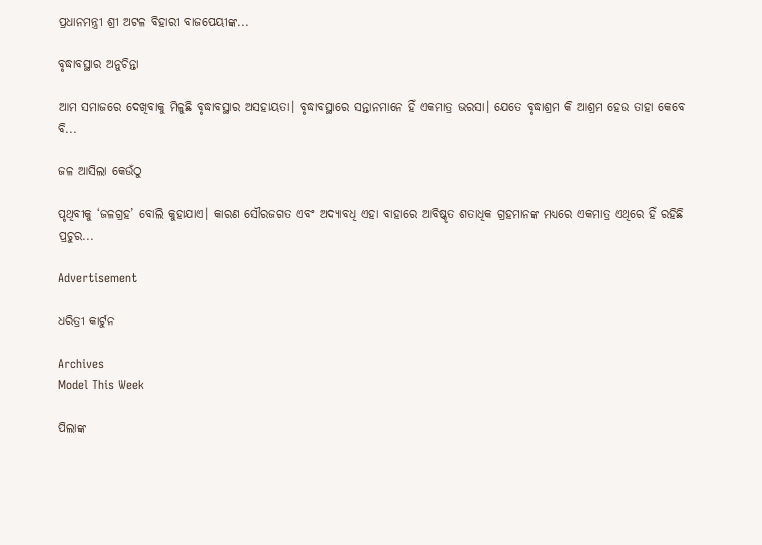ପ୍ରଧାନମନ୍ତ୍ରୀ ଶ୍ରୀ ଅଟଳ ବିହାରୀ ବାଜପେୟୀଙ୍କ...

ବୃଦ୍ଧାବସ୍ଥାର ଅନୁଚିନ୍ତା

ଆମ ସମାଜରେ ଦେଖିବାକୁ ମିଳୁଛି ବୃଦ୍ଧାବସ୍ଥାର ଅସହାୟତା। ବୃଦ୍ଧାବସ୍ଥାରେ ସନ୍ତାନମାନେ ହିଁ ଏକମାତ୍ର ଭରସା। ଯେତେ ବୃଦ୍ଧାଶ୍ରମ କି ଆଶ୍ରମ ହେଉ ତାହା କେବେ ବି...

ଜଳ ଆସିଲା କେଉଁଠୁ

ପୃଥିବୀକୁ ‘ଜଳଗ୍ରହ’ ବୋଲି କୁହାଯାଏ। କାରଣ ସୌରଜଗତ ଏବଂ ଅଦ୍ୟାବଧି ଏହା ବାହାରେ ଆବିଷ୍କୃତ ଶତାଧିକ ଗ୍ରହମାନଙ୍କ ମଧ୍ୟରେ ଏକମାତ୍ର ଏଥିରେ ହିଁ ରହିଛି ପ୍ରଚୁର...

Advertisement

ଧରିତ୍ରୀ କାର୍ଟୁନ

Archives
Model This Week

ପିଲାଙ୍କ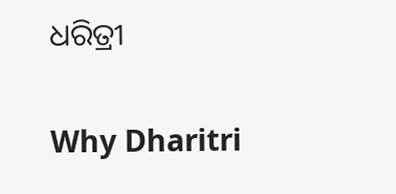ଧରିତ୍ରୀ

Why Dharitri